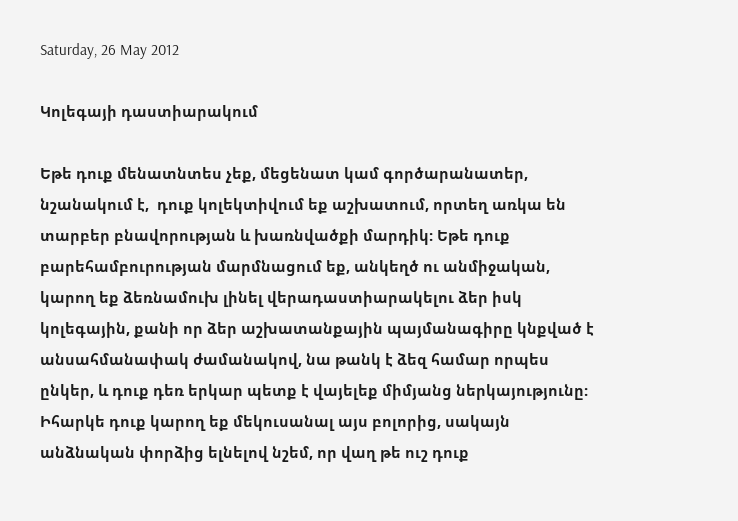Saturday, 26 May 2012

Կոլեգայի դաստիարակում

Եթե դուք մենատնտես չեք, մեցենատ կամ գործարանատեր, նշանակում է,  դուք կոլեկտիվում եք աշխատում, որտեղ առկա են տարբեր բնավորության և խառնվածքի մարդիկ: Եթե դուք բարեհամբուրության մարմնացում եք, անկեղծ ու անմիջական, կարող եք ձեռնամուխ լինել վերադաստիարակելու ձեր իսկ կոլեգային, քանի որ ձեր աշխատանքային պայմանագիրը կնքված է անսահմանափակ ժամանակով, նա թանկ է ձեզ համար որպես ընկեր, և դուք դեռ երկար պետք է վայելեք միմյանց ներկայությունը: Իհարկե դուք կարող եք մեկուսանալ այս բոլորից, սակայն անձնական փորձից ելնելով նշեմ, որ վաղ թե ուշ դուք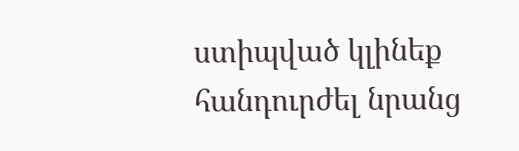ստիպված կլինեք հանդուրժել նրանց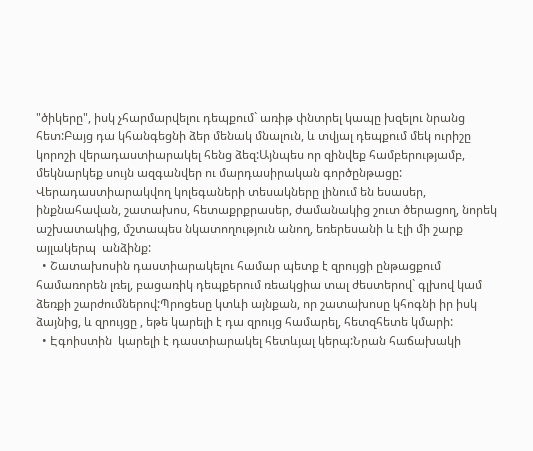"ծիկերը", իսկ չհարմարվելու դեպքում` առիթ փնտրել կապը խզելու նրանց հետ:Բայց դա կհանգեցնի ձեր մենակ մնալուն, և տվյալ դեպքում մեկ ուրիշը կորոշի վերադաստիարակել հենց ձեզ:Այնպես որ զինվեք համբերությամբ, մեկնարկեք սույն ազգանվեր ու մարդասիրական գործընթացը:
Վերադաստիարակվող կոլեգաների տեսակները լինում են եսասեր, ինքնահավան, շատախոս, հետաքրքրասեր, ժամանակից շուտ ծերացող, նորեկ աշխատակից, մշտապես նկատողություն անող, եռերեսանի և էլի մի շարք այլակերպ  անձինք:
  • Շատախոսին դաստիարակելու համար պետք է զրույցի ընթացքում համառորեն լռել, բացառիկ դեպքերում ռեակցիա տալ ժեստերով` գլխով կամ ձեռքի շարժումներով:Պրոցեսը կտևի այնքան, որ շատախոսը կհոգնի իր իսկ ձայնից, և զրույցը , եթե կարելի է դա զրույց համարել, հետզհետե կմարի:
  • Էգոիստին  կարելի է դաստիարակել հետևյալ կերպ:Նրան հաճախակի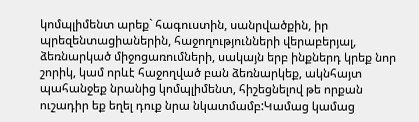կոմպլիմենտ արեք` հագուստին, սանրվածքին, իր պրեզենտացիաներին, հաջողությունների վերաբերյալ, ձեռնարկած միջոցառումների, սակայն երբ ինքներդ կրեք նոր շորիկ, կամ որևէ հաջողված բան ձեռնարկեք, ակնհայտ պահանջեք նրանից կոմպլիմենտ, հիշեցնելով թե որքան ուշադիր եք եղել դուք նրա նկատմամբ:Կամաց կամաց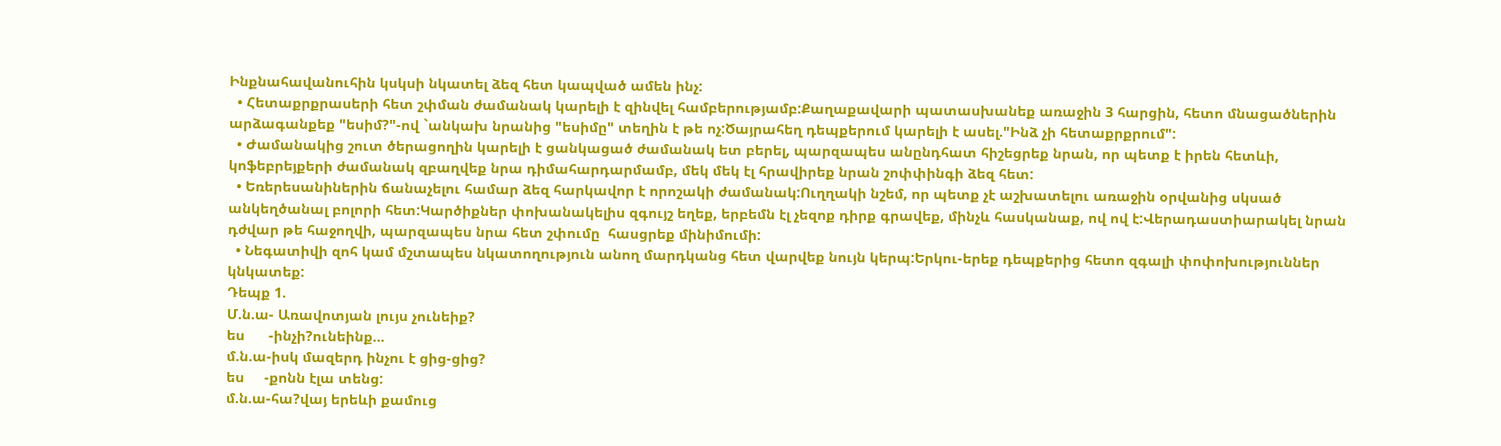Ինքնահավանուհին կսկսի նկատել ձեզ հետ կապված ամեն ինչ:
  • Հետաքրքրասերի հետ շփման ժամանակ կարելի է զինվել համբերությամբ:Քաղաքավարի պատասխանեք առաջին 3 հարցին, հետո մնացածներին արձագանքեք "եսիմ?"-ով `անկախ նրանից "եսիմը" տեղին է թե ոչ:Ծայրահեղ դեպքերում կարելի է ասել."Ինձ չի հետաքրքրում":
  • Ժամանակից շուտ ծերացողին կարելի է ցանկացած ժամանակ ետ բերել, պարզապես անընդհատ հիշեցրեք նրան, որ պետք է իրեն հետևի, կոֆեբրեյքերի ժամանակ զբաղվեք նրա դիմահարդարմամբ, մեկ մեկ էլ հրավիրեք նրան շոփփինգի ձեզ հետ:
  • Եռերեսանիներին ճանաչելու համար ձեզ հարկավոր է որոշակի ժամանակ:Ուղղակի նշեմ, որ պետք չէ աշխատելու առաջին օրվանից սկսած անկեղծանալ բոլորի հետ:Կարծիքներ փոխանակելիս զգույշ եղեք, երբեմն էլ չեզոք դիրք գրավեք, մինչև հասկանաք, ով ով է:Վերադաստիարակել նրան դժվար թե հաջողվի, պարզապես նրա հետ շփումը  հասցրեք մինիմումի:
  • Նեգատիվի զոհ կամ մշտապես նկատողություն անող մարդկանց հետ վարվեք նույն կերպ:Երկու-երեք դեպքերից հետո զգալի փոփոխություններ կնկատեք:
Դեպք 1.
Մ.ն.ա- Առավոտյան լույս չունեիք?
ես      -ինչի?ունեինք...
մ.ն.ա-իսկ մազերդ ինչու է ցից-ցից?
ես     -քոնն էլա տենց:
մ.ն.ա-հա?վայ երեևի քամուց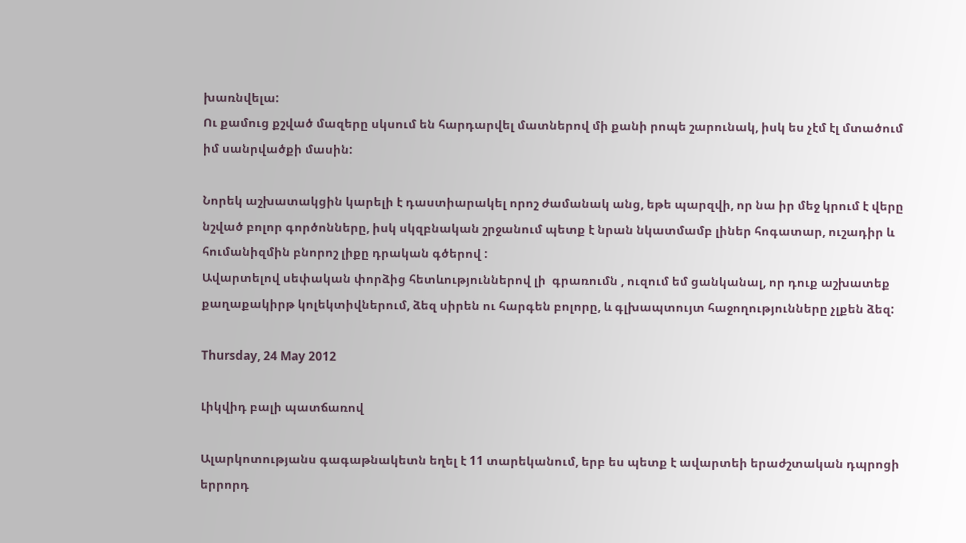խառնվելա:
Ու քամուց քշված մազերը սկսում են հարդարվել մատներով մի քանի րոպե շարունակ, իսկ ես չէմ էլ մտածում իմ սանրվածքի մասին:

Նորեկ աշխատակցին կարելի է դաստիարակել որոշ ժամանակ անց, եթե պարզվի, որ նա իր մեջ կրում է վերը նշված բոլոր գործոնները, իսկ սկզբնական շրջանում պետք է նրան նկատմամբ լիներ հոգատար, ուշադիր և հումանիզմին բնորոշ լիքը դրական գծերով :
Ավարտելով սեփական փորձից հետևություններով լի  գրառումն , ուզում եմ ցանկանալ, որ դուք աշխատեք քաղաքակիրթ կոլեկտիվներում, ձեզ սիրեն ու հարգեն բոլորը, և գլխապտույտ հաջողությունները չլքեն ձեզ:

Thursday, 24 May 2012

Լիկվիդ բալի պատճառով

Ալարկոտությանս գագաթնակետն եղել է 11 տարեկանում, երբ ես պետք է ավարտեի երաժշտական դպրոցի երրորդ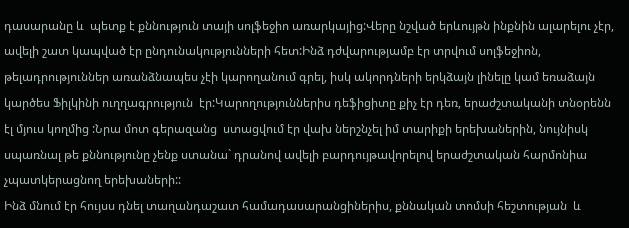դասարանը և  պետք է քննություն տայի սոլֆեջիո առարկայից:Վերը նշված երևույթն ինքնին ալարելու չէր, ավելի շատ կապված էր ընդունակությունների հետ:Ինձ դժվարությամբ էր տրվում սոլֆեջիոն, թելադրություններ առանձնապես չէի կարողանում գրել, իսկ ակորդների երկձայն լինելը կամ եռաձայն  կարծես Ֆիլկինի ուղղագրություն  էր:Կարողություններիս դեֆիցիտը քիչ էր դեռ, երաժշտականի տնօրենն էլ մյուս կողմից :Նրա մոտ գերազանց  ստացվում էր վախ ներշնչել իմ տարիքի երեխաներին, նույնիսկ սպառնալ թե քննությունը չենք ստանա` դրանով ավելի բարդույթավորելով երաժշտական հարմոնիա չպատկերացնող երեխաների::
Ինձ մնում էր հույսս դնել տաղանդաշատ համադասարանցիներիս, քննական տոմսի հեշտության  և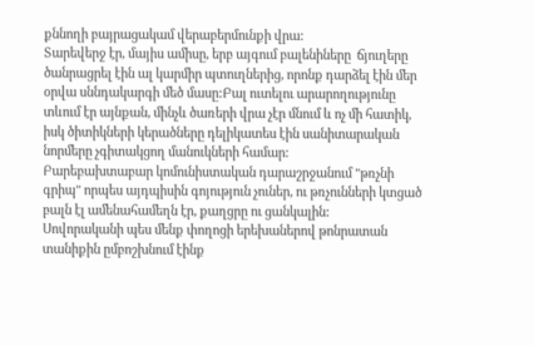քննողի բայրացակամ վերաբերմունքի վրա:
Տարեվերջ էր, մայիս ամիսը, երբ այգում բալենիները  ճյուղերը ծանրացրել էին ալ կարմիր պտուղներից, որոնք դարձել էին մեր օրվա սննդակարգի մեծ մասը:Բալ ուտելու արարողությունը տևում էր այնքան, մինչև ծառերի վրա չէր մնում և ոչ մի հատիկ, իսկ ծիտիկների կերածները դելիկատես էին սանիտարական նորմերը չգիտակցող մանուկների համար:
Բարեբախտաբար կոմունիստական դարաշրջանում "թռչնի գրիպ" որպես այդպիսին գոյություն չուներ, ու թռչունների կտցած բալն էլ ամենահամեղն էր, քաղցրը ու ցանկալին:
Սովորականի պես մենք փողոցի երեխաներով թոնրատան  տանիքին ըմբոշխնում էինք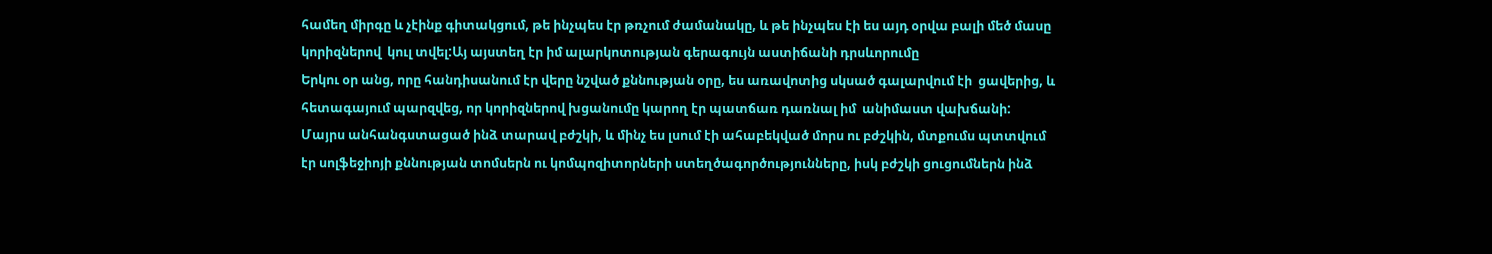համեղ միրգը և չէինք գիտակցում, թե ինչպես էր թռչում ժամանակը, և թե ինչպես էի ես այդ օրվա բալի մեծ մասը կորիզներով  կուլ տվել:Այ այստեղ էր իմ ալարկոտության գերագույն աստիճանի դրսևորումը
Երկու օր անց, որը հանդիսանում էր վերը նշված քննության օրը, ես առավոտից սկսած գալարվում էի  ցավերից, և հետագայում պարզվեց, որ կորիզներով խցանումը կարող էր պատճառ դառնալ իմ  անիմաստ վախճանի:
Մայրս անհանգստացած ինձ տարավ բժշկի, և մինչ ես լսում էի ահաբեկված մորս ու բժշկին, մտքումս պտտվում էր սոլֆեջիոյի քննության տոմսերն ու կոմպոզիտորների ստեղծագործությունները, իսկ բժշկի ցուցումներն ինձ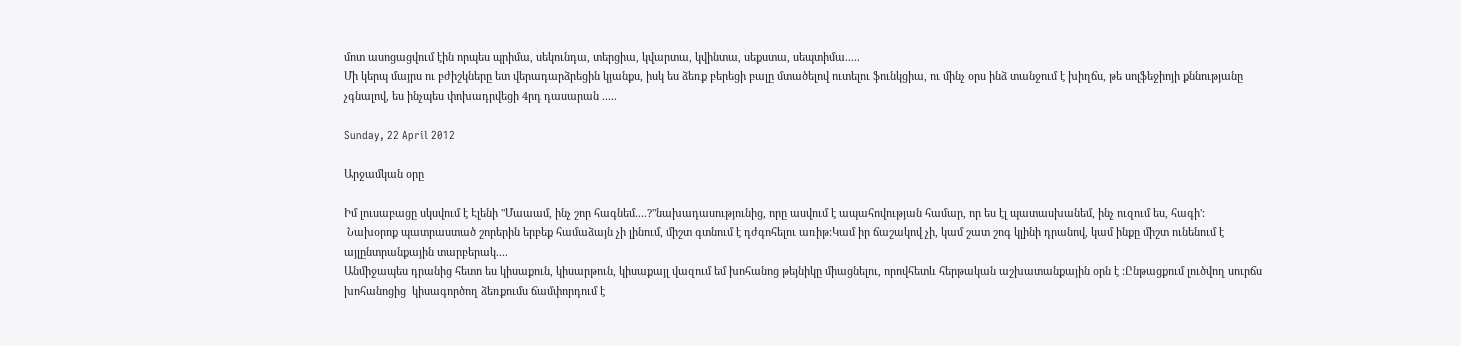մոտ ասոցացվում էին որպես պրիմա, սեկունդա, տերցիա, կվարտա, կվինտա, սեքստա, սեպտիմա.....
Մի կերպ մայրս ու բժիշկները ետ վերադարձրեցին կյանքս, իսկ ես ձեռք բերեցի բալը մտածելով ուտելու ֆունկցիա, ու մինչ օրս ինձ տանջում է խիղճս, թե սոլֆեջիոյի քննությանը չգնալով, ես ինչպես փոխադրվեցի 4րդ դասարան .....

Sunday, 22 April 2012

Արջամկան օրը

Իմ լուսաբացը սկսվում է Էլենի "Մաաամ, ինչ շոր հագնեմ....?"նախադասությունից, որը ասվում է ապահովության համար, որ ես էլ պատասխանեմ, ինչ ուզում ես, հագի':
 Նախօրոք պատրաստած շորերին երբեք համաձայն չի լինում, միշտ գտնում է դժգոհելու առիթ:Կամ իր ճաշակով չի, կամ շատ շոգ կլինի դրանով, կամ ինքը միշտ ունենում է այլընտրանքային տարբերակ....
Անմիջապես դրանից հետո ես կիսաքուն, կիսարթուն, կիսաքայլ վազում եմ խոհանոց թեյնիկը միացնելու, որովհետև հերթական աշխատանքային օրն է :Ընթացքում լուծվող սուրճս խոհանոցից  կիսագործող ձեռքումս ճամփորդում է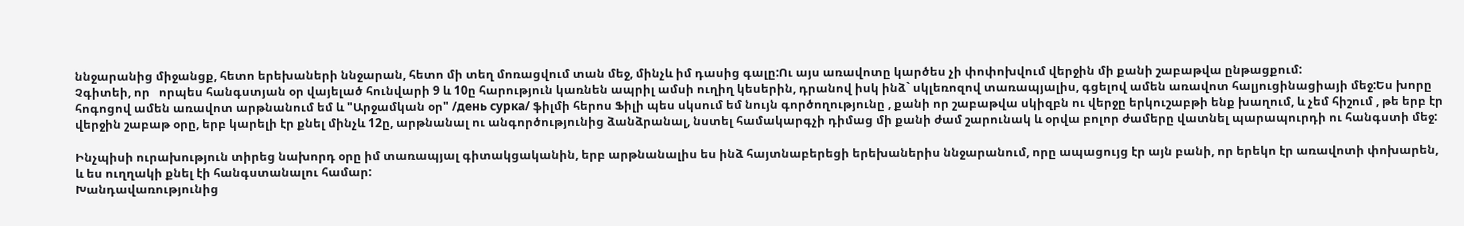ննջարանից միջանցք, հետո երեխաների ննջարան, հետո մի տեղ մոռացվում տան մեջ, մինչև իմ դասից գալը:Ու այս առավոտը կարծես չի փոփոխվում վերջին մի քանի շաբաթվա ընթացքում:
Չգիտեի, որ   որպես հանգստյան օր վայելած հունվարի 9 և 10ը հարություն կառնեն ապրիլ ամսի ուղիղ կեսերին, դրանով իսկ ինձ` սկլեռոզով տառապյալիս, գցելով ամեն առավոտ հալյուցինացիայի մեջ:Ես խորը հոգոցով ամեն առավոտ արթնանում եմ և "Արջամկան օր" /день сурка/ ֆիլմի հերոս Ֆիլի պես սկսում եմ նույն գործողությունը , քանի որ շաբաթվա սկիզբն ու վերջը երկուշաբթի ենք խաղում, և չեմ հիշում , թե երբ էր վերջին շաբաթ օրը, երբ կարելի էր քնել մինչև 12ը, արթնանալ ու անգործությունից ձանձրանալ, նստել համակարգչի դիմաց մի քանի ժամ շարունակ և օրվա բոլոր ժամերը վատնել պարապուրդի ու հանգստի մեջ:

Ինչպիսի ուրախություն տիրեց նախորդ օրը իմ տառապյալ գիտակցականին, երբ արթնանալիս ես ինձ հայտնաբերեցի երեխաներիս ննջարանում, որը ապացույց էր այն բանի, որ երեկո էր առավոտի փոխարեն, և ես ուղղակի քնել էի հանգստանալու համար:
Խանդավառությունից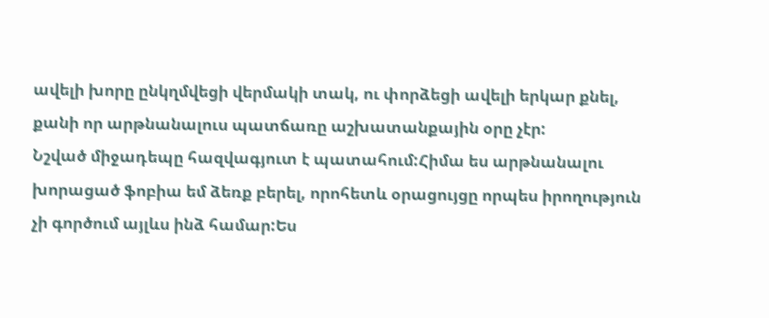ավելի խորը ընկղմվեցի վերմակի տակ, ու փորձեցի ավելի երկար քնել, քանի որ արթնանալուս պատճառը աշխատանքային օրը չէր:
Նշված միջադեպը հազվագյուտ է պատահում:Հիմա ես արթնանալու խորացած ֆոբիա եմ ձեռք բերել, որոհետև օրացույցը որպես իրողություն չի գործում այլևս ինձ համար:Ես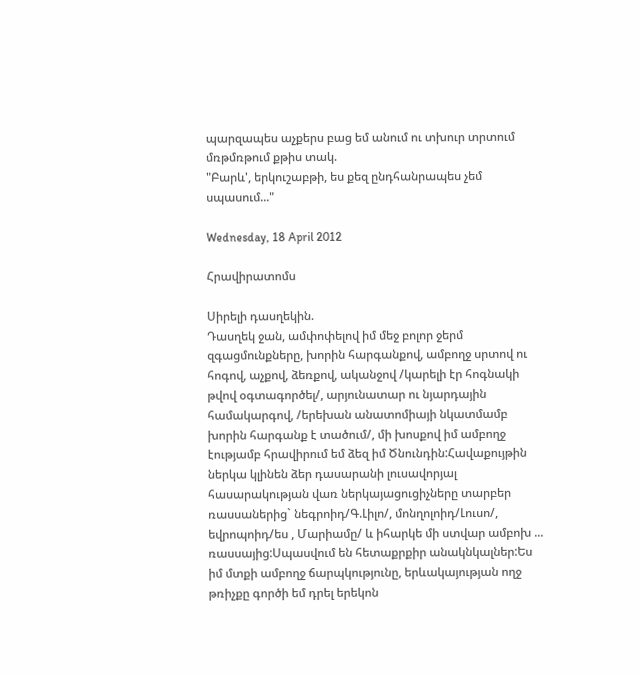պարզապես աչքերս բաց եմ անում ու տխուր տրտում մռթմռթում քթիս տակ.
"Բարև', երկուշաբթի, ես քեզ ընդհանրապես չեմ սպասում..."

Wednesday, 18 April 2012

Հրավիրատոմս

Սիրելի դասղեկին.
Դասղեկ ջան, ամփոփելով իմ մեջ բոլոր ջերմ զգացմունքները, խորին հարգանքով, ամբողջ սրտով ու հոգով, աչքով, ձեռքով, ականջով /կարելի էր հոգնակի թվով օգտագործել/, արյունատար ու նյարդային համակարգով, /երեխան անատոմիայի նկատմամբ խորին հարգանք է տածում/, մի խոսքով իմ ամբողջ էությամբ հրավիրում եմ ձեզ իմ Ծնունդին:Հավաքույթին ներկա կլինեն ձեր դասարանի լուսավորյալ հասարակության վառ ներկայացուցիչները տարբեր ռասսաներից` նեգրոիդ/Գ.Լիլո/, մոնղոլոիդ/Լուսո/, եվրոպոիդ/ես , Մարիամը/ և իհարկե մի ստվար ամբոխ ... ռասսայից:Սպասվում են հետաքրքիր անակնկալներ:Ես իմ մտքի ամբողջ ճարպկությունը, երևակայության ողջ թռիչքը գործի եմ դրել երեկոն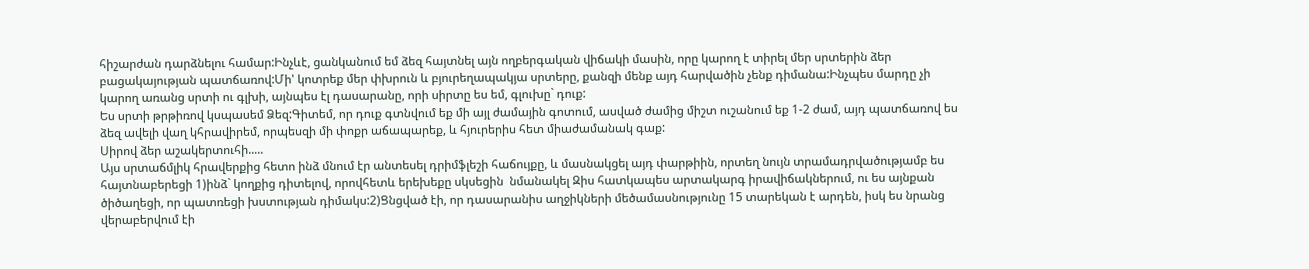հիշարժան դարձնելու համար:Ինչևէ, ցանկանում եմ ձեզ հայտնել այն ողբերգական վիճակի մասին, որը կարող է տիրել մեր սրտերին ձեր բացակայության պատճառով:Մի' կոտրեք մեր փխրուն և բյուրեղապակյա սրտերը, քանզի մենք այդ հարվածին չենք դիմանա:Ինչպես մարդը չի կարող առանց սրտի ու գլխի, այնպես էլ դասարանը, որի սիրտը ես եմ, գլուխը` դուք:
Ես սրտի թրթիռով կսպասեմ Ձեզ:Գիտեմ, որ դուք գտնվում եք մի այլ ժամային գոտում, ասված ժամից միշտ ուշանում եք 1-2 ժամ, այդ պատճառով ես ձեզ ավելի վաղ կհրավիրեմ, որպեսզի մի փոքր աճապարեք, և հյուրերիս հետ միաժամանակ գաք:
Սիրով ձեր աշակերտուհի.....
Այս սրտաճմլիկ հրավերքից հետո ինձ մնում էր անտեսել դրիմֆլեշի հաճույքը, և մասնակցել այդ փարթիին, որտեղ նույն տրամադրվածությամբ ես հայտնաբերեցի 1)ինձ` կողքից դիտելով, որովհետև երեխեքը սկսեցին  նմանակել Զիս հատկապես արտակարգ իրավիճակներում, ու ես այնքան ծիծաղեցի, որ պատռեցի խստության դիմակս:2)Ցնցված էի, որ դասարանիս աղջիկների մեծամասնությունը 15 տարեկան է արդեն, իսկ ես նրանց վերաբերվում էի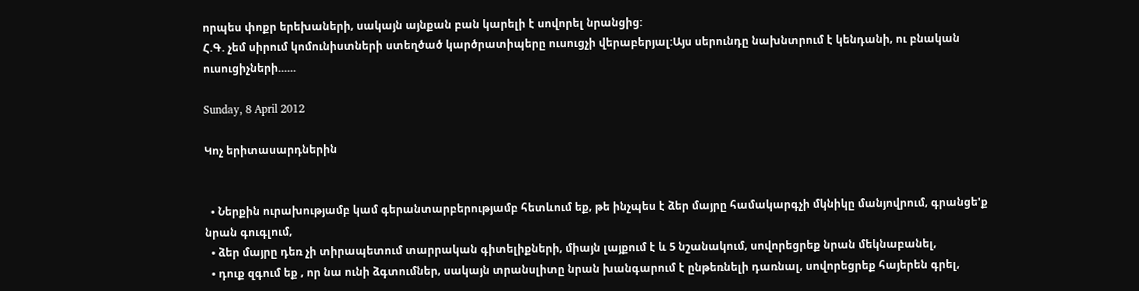որպես փոքր երեխաների, սակայն այնքան բան կարելի է սովորել նրանցից:
Հ.Գ. չեմ սիրում կոմունիստների ստեղծած կարծրատիպերը ուսուցչի վերաբերյալ:Այս սերունդը նախնտրում է կենդանի, ու բնական ուսուցիչների......

Sunday, 8 April 2012

Կոչ երիտասարդներին


  • Ներքին ուրախությամբ կամ գերանտարբերությամբ հետևում եք, թե ինչպես է ձեր մայրը համակարգչի մկնիկը մանյովրում, գրանցե'ք նրան գուգլում,
  • ձեր մայրը դեռ չի տիրապետում տարրական գիտելիքների, միայն լայքում է և 5 նշանակում, սովորեցրեք նրան մեկնաբանել,
  • դուք զգում եք , որ նա ունի ձգտումներ, սակայն տրանսլիտը նրան խանգարում է ընթեռնելի դառնալ, սովորեցրեք հայերեն գրել,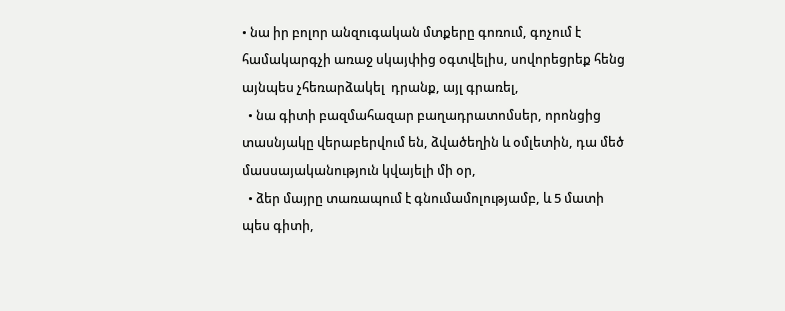• նա իր բոլոր անզուգական մտքերը գոռում, գոչում է համակարգչի առաջ սկայփից օգտվելիս, սովորեցրեք հենց այնպես չհեռարձակել  դրանք, այլ գրառել,
  • նա գիտի բազմահազար բաղադրատոմսեր, որոնցից տասնյակը վերաբերվում են, ձվածեղին և օմլետին, դա մեծ մասսայականություն կվայելի մի օր,
  • ձեր մայրը տառապում է գնումամոլությամբ, և 5 մատի պես գիտի,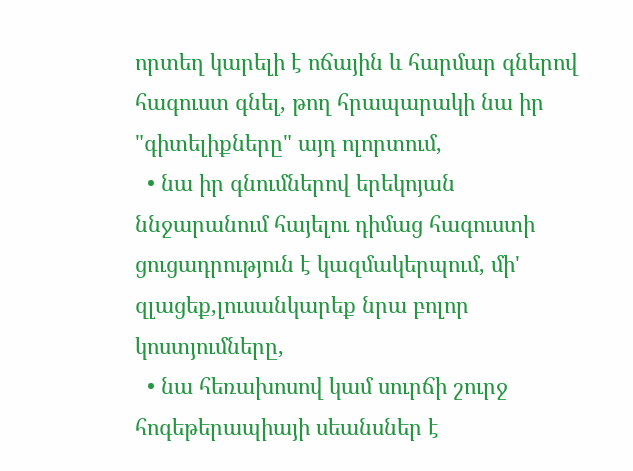որտեղ կարելի է ոճային և հարմար գներով հագուստ գնել, թող հրապարակի նա իր "գիտելիքները" այդ ոլորտում,
  • նա իր գնումներով երեկոյան ննջարանում հայելու դիմաց հագուստի ցուցադրություն է կազմակերպում, մի' զլացեք,լուսանկարեք նրա բոլոր կոստյումները,
  • նա հեռախոսով կամ սուրճի շուրջ  հոգեթերապիայի սեանսներ է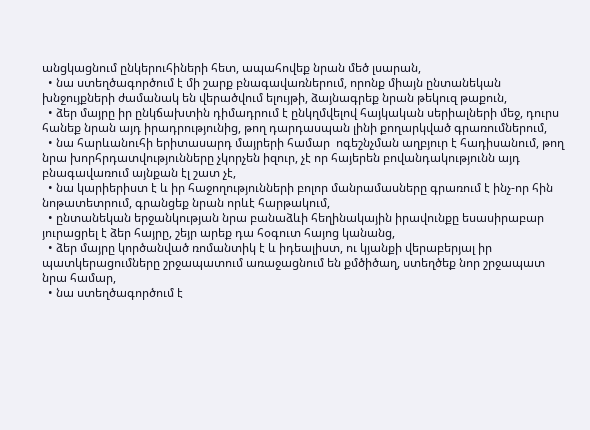անցկացնում ընկերուհիների հետ, ապահովեք նրան մեծ լսարան,
  • նա ստեղծագործում է մի շարք բնագավառներում, որոնք միայն ընտանեկան խնջույքների ժամանակ են վերածվում ելույթի, ձայնագրեք նրան թեկուզ թաքուն,
  • ձեր մայրը իր ընկճախտին դիմադրում է ընկղմվելով հայկական սերիալների մեջ, դուրս հանեք նրան այդ իրադրությունից, թող դարդասպան լինի քողարկված գրառումներում,
  • նա հարևանուհի երիտասարդ մայրերի համար  ոգեշնչման աղբյուր է հադիսանում, թող նրա խորհրդատվությունները չկորչեն իզուր, չէ որ հայերեն բովանդակությունն այդ բնագավառում այնքան էլ շատ չէ,
  • նա կարիերիստ է և իր հաջողությունների բոլոր մանրամասները գրառում է ինչ-որ հին նոթատետրում, գրանցեք նրան որևէ հարթակում,
  • ընտանեկան երջանկության նրա բանաձևի հեղինակային իրավունքը եսասիրաբար յուրացրել է ձեր հայրը, շեյր արեք դա հօգուտ հայոց կանանց,
  • ձեր մայրը կործանված ռոմանտիկ է և իդեալիստ, ու կյանքի վերաբերյալ իր պատկերացումները շրջապատում առաջացնում են քմծիծաղ, ստեղծեք նոր շրջապատ նրա համար,
  • նա ստեղծագործում է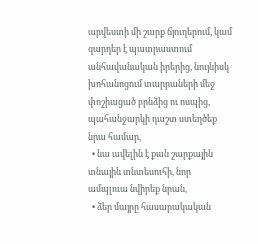արվեստի մի շարք ճյուղերում, կամ զարդեր է պատրաստում անհավանական իրերից, նույնիսկ խոհանոցում տարրաների մեջ փոշիացած բրնձից ու ոսպից, պահանջարկի դաշտ ստեղծեք նրա համար,
  • նա ավելին է քան շարքային տնային տնտեսուհի, նոր ամպլուա նվիրեք նրան,
  • ձեր մայրը հասարակական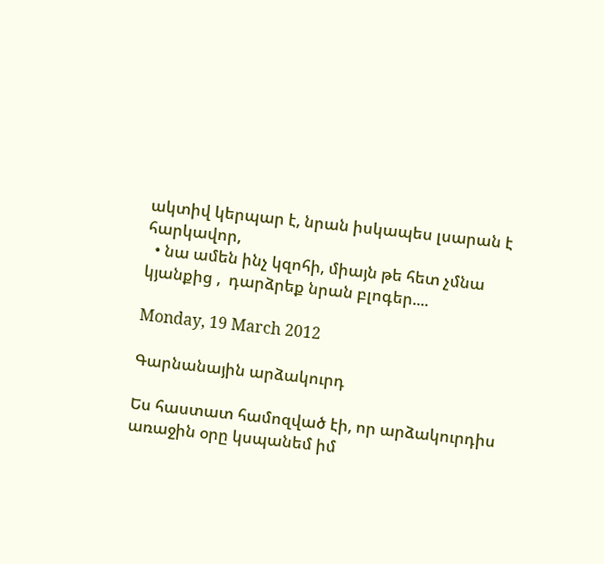ակտիվ կերպար է, նրան իսկապես լսարան է հարկավոր,
  • նա ամեն ինչ կզոհի, միայն թե հետ չմնա կյանքից ,  դարձրեք նրան բլոգեր....

Monday, 19 March 2012

Գարնանային արձակուրդ

Ես հաստատ համոզված էի, որ արձակուրդիս առաջին օրը կսպանեմ իմ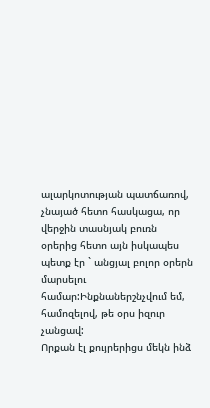ալարկոտության պատճառով, չնայած հետո հասկացա, որ վերջին տասնյակ բուռն օրերից հետո այն իսկապես  պետք էր ` անցյալ բոլոր օրերն մարսելու համար:Ինքնաներշնչվում եմ, համոզելով, թե օրս իզուր չանցավ:
Որքան էլ քույրերիցս մեկն ինձ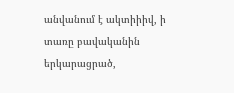անվանում է ակտիիիվ, ի տառը բավականին երկարացրած,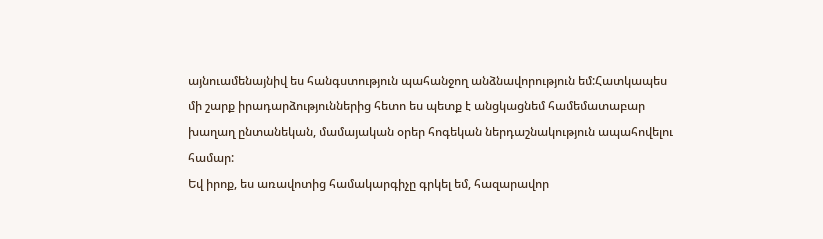այնուամենայնիվ ես հանգստություն պահանջող անձնավորություն եմ:Հատկապես մի շարք իրադարձություններից հետո ես պետք է անցկացնեմ համեմատաբար խաղաղ ընտանեկան, մամայական օրեր հոգեկան ներդաշնակություն ապահովելու համար:
Եվ իրոք, ես առավոտից համակարգիչը գրկել եմ, հազարավոր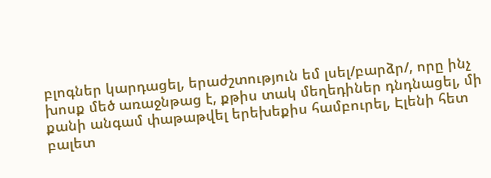բլոգներ կարդացել, երաժշտություն եմ լսել/բարձր/, որը ինչ խոսք մեծ առաջնթաց է, քթիս տակ մեղեդիներ դնդնացել, մի քանի անգամ փաթաթվել երեխեքիս համբուրել, Էլենի հետ բալետ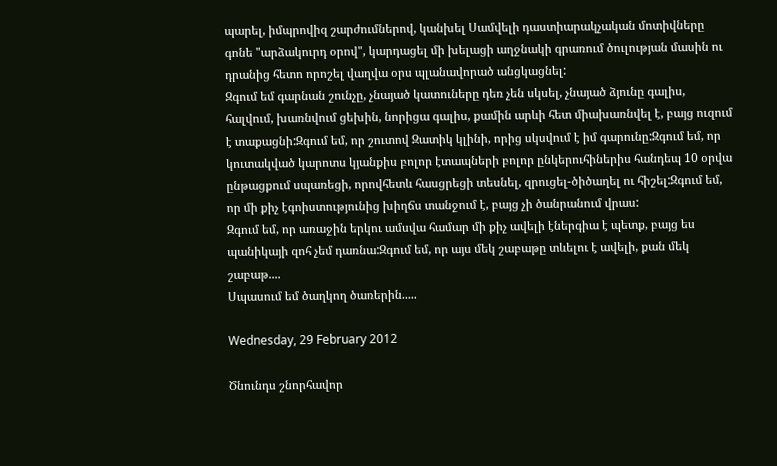պարել, իմպրովիզ շարժումներով, կանխել Սամվելի դաստիարակչական մոտիվները գոնե "արձակուրդ օրով", կարդացել մի խելացի աղջնակի գրառում ծուլության մասին ու դրանից հետո որոշել վաղվա օրս պլանավորած անցկացնել:
Զգում եմ գարնան շունչը, չնայած կատուները դեռ չեն սկսել, չնայած ձյունը գալիս, հալվում, խառնվում ցեխին, նորիցա գալիս, քամին արևի հետ միախառնվել է, բայց ուզում է տաքացնի:Զգում եմ, որ շուտով Զատիկ կլինի, որից սկսվում է իմ գարունը:Զգում եմ, որ կուտակված կարոտս կյանքիս բոլոր էտապների բոլոր ընկերուհիներիս հանդեպ 10 օրվա ընթացքում սպառեցի, որովհետև հասցրեցի տեսնել, զրուցել-ծիծաղել ու հիշել:Զգում եմ, որ մի քիչ էգոիստությունից խիղճս տանջում է, բայց չի ծանրանում վրաս:
Զգում եմ, որ առաջին երկու ամսվա համար մի քիչ ավելի էներգիա է պետք, բայց ես պանիկայի զոհ չեմ դառնա:Զգում եմ, որ այս մեկ շաբաթը տևելու է ավելի, քան մեկ շաբաթ....
Սպասում եմ ծաղկող ծառերին.....

Wednesday, 29 February 2012

Ծնունդս շնորհավոր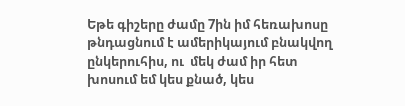Եթե գիշերը ժամը 7ին իմ հեռախոսը թնդացնում է ամերիկայում բնակվող  ընկերուհիս, ու  մեկ ժամ իր հետ խոսում եմ կես քնած, կես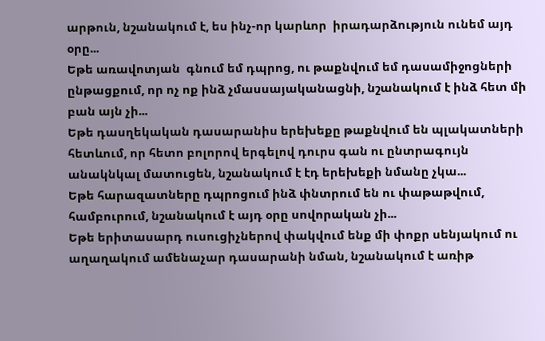արթուն, նշանակում է, ես ինչ-որ կարևոր  իրադարձություն ունեմ այդ օրը...
Եթե առավոտյան  գնում եմ դպրոց, ու թաքնվում եմ դասամիջոցների ընթացքում, որ ոչ ոք ինձ չմասսայականացնի, նշանակում է ինձ հետ մի բան այն չի...
Եթե դասղեկական դասարանիս երեխեքը թաքնվում են պլակատների հետևում, որ հետո բոլորով երգելով դուրս գան ու ընտրագույն անակնկալ մատուցեն, նշանակում է էդ երեխեքի նմանը չկա...
Եթե հարազատները դպրոցում ինձ փնտրում են ու փաթաթվում, համբուրում, նշանակում է այդ օրը սովորական չի...
Եթե երիտասարդ ուսուցիչներով փակվում ենք մի փոքր սենյակում ու աղաղակում ամենաչար դասարանի նման, նշանակում է առիթ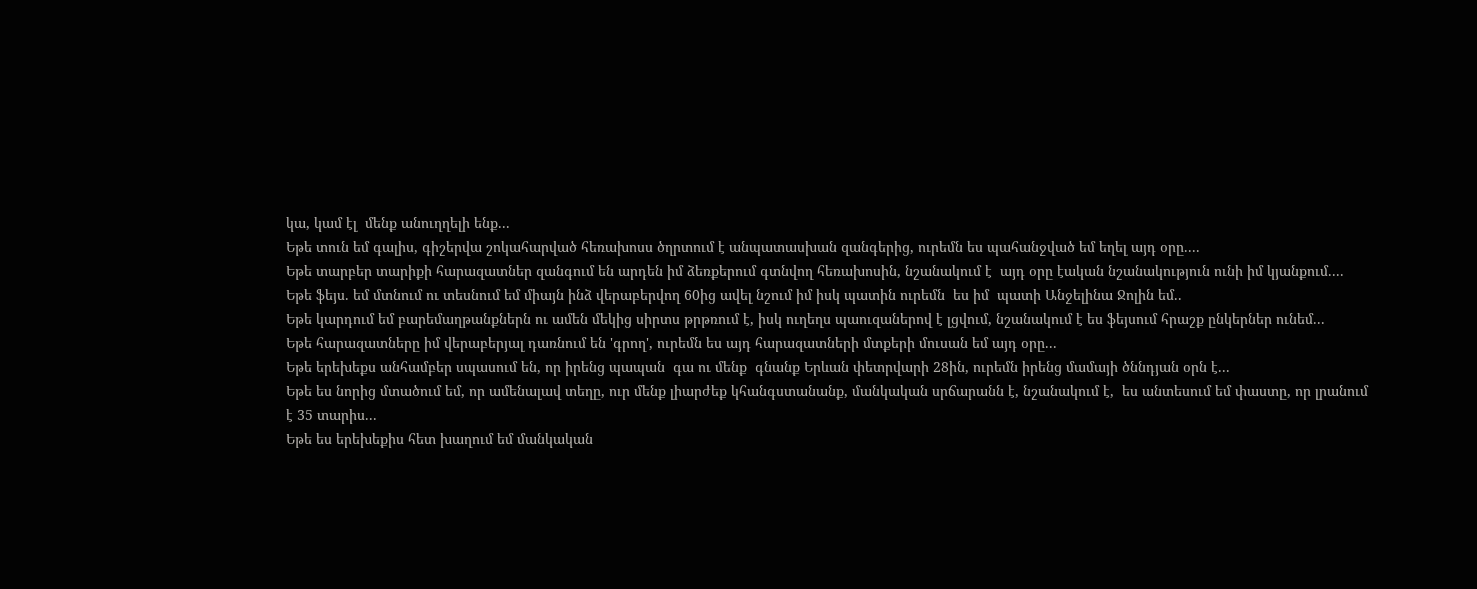կա, կամ էլ  մենք անուղղելի ենք...
Եթե տուն եմ գալիս, գիշերվա շոկահարված հեռախոսս ծղրտում է անպատասխան զանգերից, ուրեմն ես պահանջված եմ եղել այդ օրը....
Եթե տարբեր տարիքի հարազատներ զանգում են արդեն իմ ձեռքերում գտնվող հեռախոսին, նշանակում է  այդ օրը էական նշանակություն ունի իմ կյանքում....
Եթե ֆեյս. եմ մտնում ու տեսնում եմ միայն ինձ վերաբերվող 60ից ավել նշում իմ իսկ պատին ուրեմն  ես իմ  պատի Անջելինա Ջոլին եմ..
Եթե կարդում եմ բարեմաղթանքներն ու ամեն մեկից սիրտս թրթռում է, իսկ ուղեղս պաուզաներով է լցվում, նշանակում է ես ֆեյսում հրաշք ընկերներ ունեմ...
Եթե հարազատները իմ վերաբերյալ դառնում են 'գրող', ուրեմն ես այդ հարազատների մտքերի մուսան եմ այդ օրը...
Եթե երեխեքս անհամբեր սպասում են, որ իրենց պապան  գա ու մենք  գնանք Երևան փետրվարի 28ին, ուրեմն իրենց մամայի ծննդյան օրն է...
Եթե ես նորից մտածում եմ, որ ամենալավ տեղը, ուր մենք լիարժեք կհանգստանանք, մանկական սրճարանն է, նշանակում է,  ես անտեսում եմ փաստը, որ լրանում է 35 տարիս...
Եթե ես երեխեքիս հետ խաղում եմ մանկական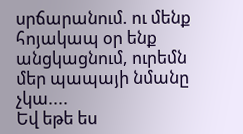սրճարանում. ու մենք հոյակապ օր ենք անցկացնում, ուրեմն մեր պապայի նմանը չկա....
Եվ եթե ես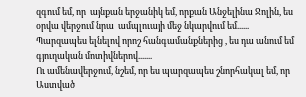զգում եմ, որ  այնքան երջանիկ եմ, որքան Անջելինա Ջոլին, ես օրվա վերջում նրա  ամպլուայի մեջ նկարվում եմ......
Պարզապես ելնելով որոշ հանգամանքներից , ես դա անում եմ գյուղական մոտիվներով.......
Ու ամենավերջում, նշեմ, որ ես պարզապես շնորհակալ եմ, որ Աստված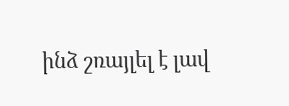ինձ շռայլել է լավ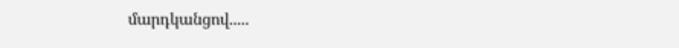մարդկանցով.....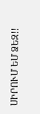ՍԻՐՈՒՄ ԵՄ ՁԵԶ!!